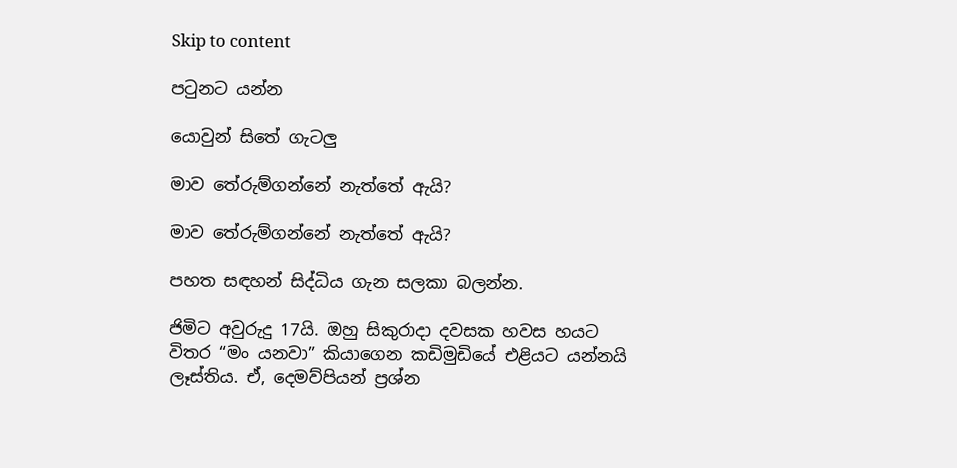Skip to content

පටුනට යන්න

යොවුන් සිතේ ගැටලු

මාව තේරුම්ගන්නේ නැත්තේ ඇයි?

මාව තේරුම්ගන්නේ නැත්තේ ඇයි?

පහත සඳහන් සිද්ධිය ගැන සලකා බලන්න.

ජිමිට අවුරුදු 17යි. ඔහු සිකුරාදා දවසක හවස හයට විතර “මං යනවා” කියාගෙන කඩිමුඩියේ එළියට යන්නයි ලෑස්තිය. ඒ, දෙමව්පියන් ප්‍රශ්න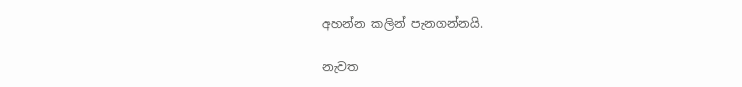අහන්න කලින් පැනගන්නයි.

නැවත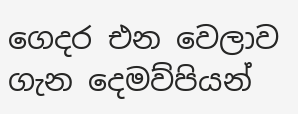ගෙදර එන වෙලාව ගැන දෙමව්පියන්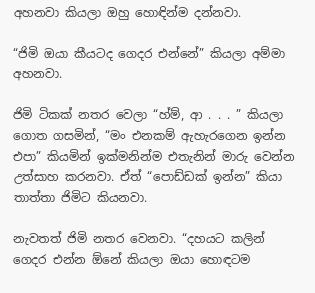අහනවා කියලා ඔහු හොඳින්ම දන්නවා.

“ජිමි ඔයා කීයටද ගෙදර එන්නේ” කියලා අම්මා අහනවා.

ජිමි ටිකක් නතර වෙලා “හ්ම්, ආ . . . ” කියලා ගොත ගසමින්, “මං එනකම් ඇහැරගෙන ඉන්න එපා” කියමින් ඉක්මනින්ම එතැනින් මාරු වෙන්න උත්සාහ කරනවා. ඒත් “පොඩ්ඩක් ඉන්න” කියා තාත්තා ජිමිට කියනවා.

නැවතත් ජිමි නතර වෙනවා. “දහයට කලින් ගෙදර එන්න ඕනේ කියලා ඔයා හොඳටම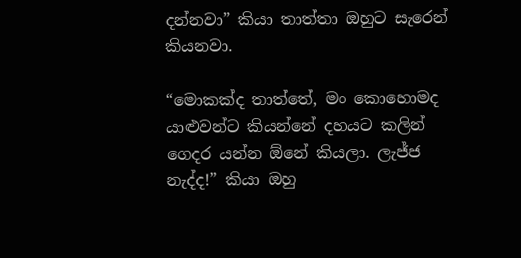දන්නවා” කියා තාත්තා ඔහුට සැරෙන් කියනවා.

“මොකක්ද තාත්තේ, මං කොහොමද යාළුවන්ට කියන්නේ දහයට කලින් ගෙදර යන්න ඕනේ කියලා. ලැජ්ජ නැද්ද!” කියා ඔහු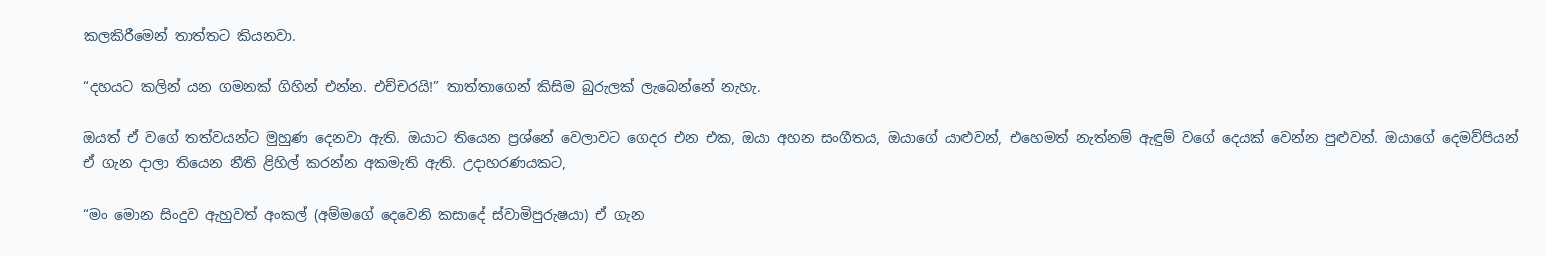කලකිරීමෙන් තාත්තට කියනවා.

“දහයට කලින් යන ගමනක් ගිහින් එන්න. එච්චරයි!” තාත්තාගෙන් කිසිම බුරුලක් ලැබෙන්නේ නැහැ.

ඔයත් ඒ වගේ තත්වයන්ට මුහුණ දෙනවා ඇති. ඔයාට තියෙන ප්‍රශ්නේ වෙලාවට ගෙදර එන එක, ඔයා අහන සංගීතය, ඔයාගේ යාළුවන්, එහෙමත් නැත්නම් ඇඳුම් වගේ දෙයක් වෙන්න පුළුවන්. ඔයාගේ දෙමව්පියන් ඒ ගැන දාලා තියෙන නීති ළිහිල් කරන්න අකමැති ඇති. උදාහරණයකට,

“මං මොන සිංදුව ඇහුවත් අංකල් (අම්මගේ දෙවෙනි කසාදේ ස්වාමිපුරුෂයා) ඒ ගැන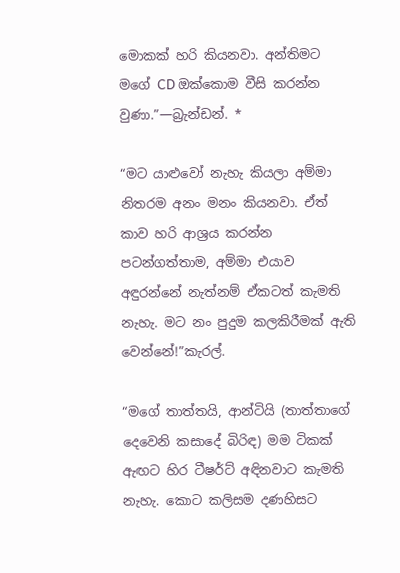මොකක් හරි කියනවා. අන්තිමට මගේ CD ඔක්කොම වීසි කරන්න වුණා.”—බ්‍රැන්ඩන්. *

“මට යාළුවෝ නැහැ කියලා අම්මා නිතරම අනං මනං කියනවා. ඒත් කාව හරි ආශ්‍රය කරන්න පටන්ගත්තාම, අම්මා එයාව අඳුරන්නේ නැත්නම් ඒකටත් කැමති නැහැ. මට නං පුදුම කලකිරීමක් ඇති වෙන්නේ!”කැරල්.

“මගේ තාත්තයි, ආන්ටියි (තාත්තාගේ දෙවෙනි කසාදේ බිරිඳ) මම ටිකක් ඇඟට හිර ටීෂර්ට් අඳිනවාට කැමති නැහැ. කොට කලිසම දණහිසට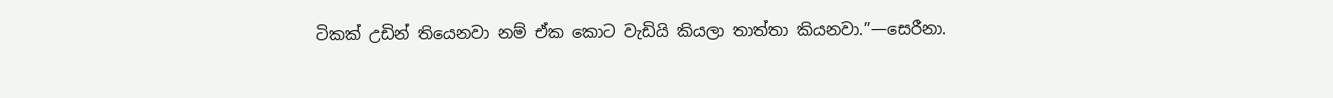ටිකක් උඩින් තියෙනවා නම් ඒක කොට වැඩියි කියලා තාත්තා කියනවා.”—සෙරීනා.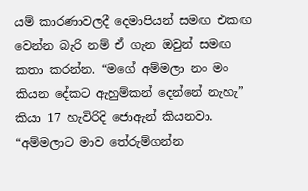යම් කාරණාවලදී දෙමාපියන් සමඟ එකඟ වෙන්න බැරි නම් ඒ ගැන ඔවුන් සමඟ කතා කරන්න. “මගේ අම්මලා නං මං කියන දේකට ඇහුම්කන් දෙන්නේ නැහැ” කියා 17 හැවිරිදි ජොඇන් කියනවා. “අම්මලාට මාව තේරුම්ගන්න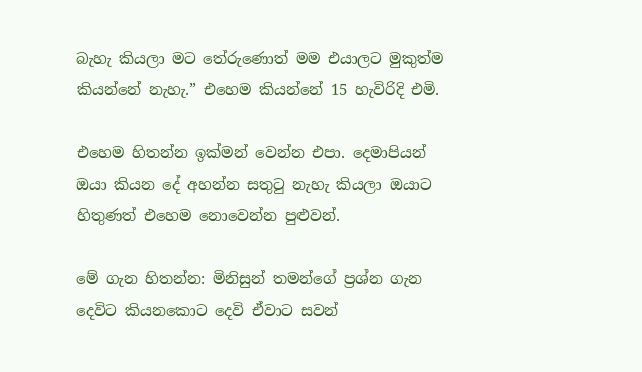බැහැ කියලා මට තේරුණොත් මම එයාලට මුකුත්ම කියන්නේ නැහැ.” එහෙම කියන්නේ 15 හැවිරිදි එමි.

එහෙම හිතන්න ඉක්මන් වෙන්න එපා. දෙමාපියන් ඔයා කියන දේ අහන්න සතුටු නැහැ කියලා ඔයාට හිතුණත් එහෙම නොවෙන්න පුළුවන්.

මේ ගැන හිතන්න: මිනිසුන් තමන්ගේ ප්‍රශ්න ගැන දෙවිට කියනකොට දෙවි ඒවාට සවන්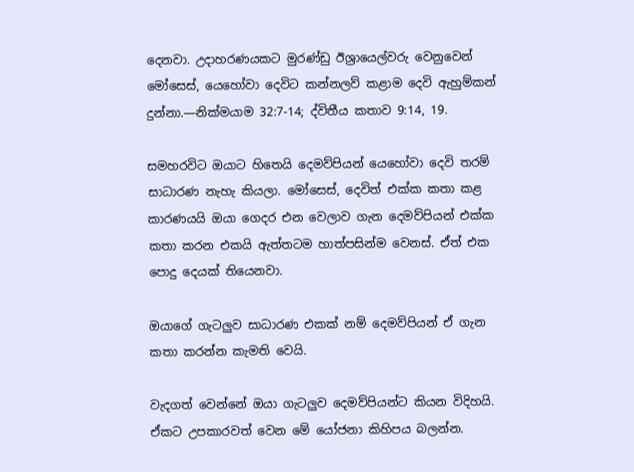දෙනවා. උදාහරණයකට මුරණ්ඩු ඊශ්‍රායෙල්වරු වෙනුවෙන් මෝසෙස්, යෙහෝවා දෙවිට කන්නලව් කළාම දෙවි ඇහුම්කන් දුන්නා.—නික්මයාම 32:7-14; ද්විතීය කතාව 9:14, 19.

සමහරවිට ඔයාට හිතෙයි දෙමව්පියන් යෙහෝවා දෙවි තරම් සාධාරණ නැහැ කියලා. මෝසෙස්, දෙවිත් එක්ක කතා කළ කාරණයයි ඔයා ගෙදර එන වෙලාව ගැන දෙමව්පියන් එක්ක කතා කරන එකයි ඇත්තටම හාත්පසින්ම වෙනස්. ඒත් එක පොදු දෙයක් තියෙනවා.

ඔයාගේ ගැටලුව සාධාරණ එකක් නම් දෙමව්පියන් ඒ ගැන කතා කරන්න කැමති වෙයි.

වැදගත් වෙන්නේ ඔයා ගැටලුව දෙමව්පියන්ට කියන විදිහයි. ඒකට උපකාරවත් වෙන මේ යෝජනා කිහිපය බලන්න.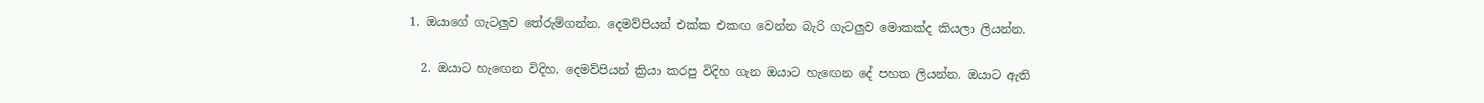1. ඔයාගේ ගැටලුව තේරුම්ගන්න. දෙමව්පියන් එක්ක එකඟ වෙන්න බැරි ගැටලුව මොකක්ද කියලා ලියන්න.

  2. ඔයාට හැඟෙන විදිහ. දෙමව්පියන් ක්‍රියා කරපු විදිහ ගැන ඔයාට හැඟෙන දේ පහත ලියන්න. ඔයාට ඇති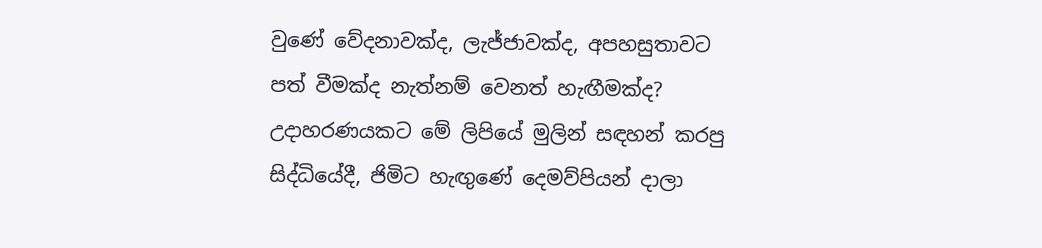වුණේ වේදනාවක්ද, ලැජ්ජාවක්ද, අපහසුතාවට පත් වීමක්ද නැත්නම් වෙනත් හැඟීමක්ද? උදාහරණයකට මේ ලිපියේ මුලින් සඳහන් කරපු සිද්ධියේදී, ජිමිට හැඟුණේ දෙමව්පියන් දාලා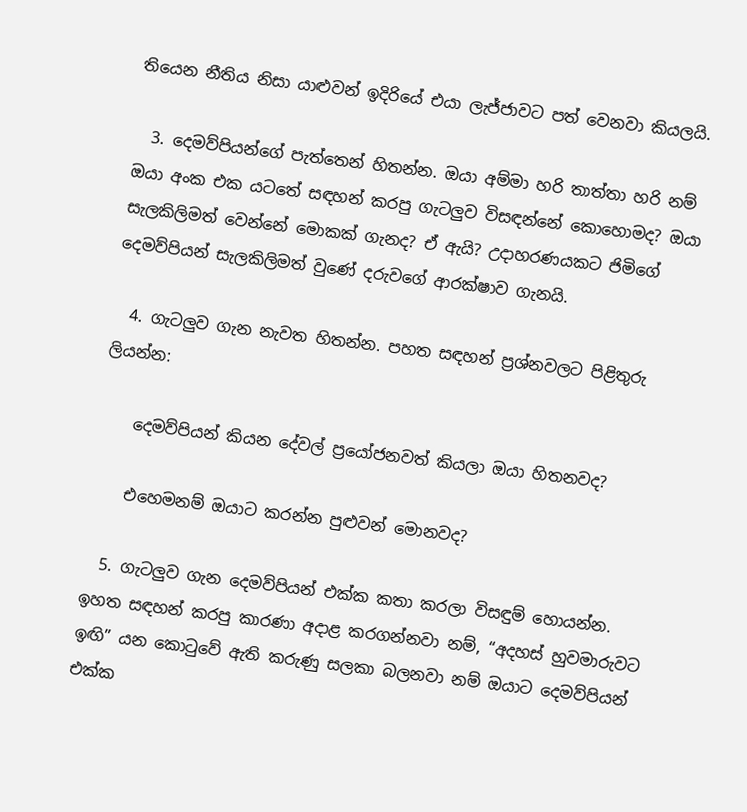තියෙන නීතිය නිසා යාළුවන් ඉදිරියේ එයා ලැජ්ජාවට පත් වෙනවා කියලයි.

  3. දෙමව්පියන්ගේ පැත්තෙන් හිතන්න. ඔයා අම්මා හරි තාත්තා හරි නම් ඔයා අංක එක යටතේ සඳහන් කරපු ගැටලුව විසඳන්නේ කොහොමද? ඔයා සැලකිලිමත් වෙන්නේ මොකක් ගැනද? ඒ ඇයි? උදාහරණයකට ජිමිගේ දෙමව්පියන් සැලකිලිමත් වුණේ දරුවගේ ආරක්ෂාව ගැනයි.

  4. ගැටලුව ගැන නැවත හිතන්න. පහත සඳහන් ප්‍රශ්නවලට පිළිතුරු ලියන්න:

    දෙමව්පියන් කියන දේවල් ප්‍රයෝජනවත් කියලා ඔයා හිතනවද?

    එහෙමනම් ඔයාට කරන්න පුළුවන් මොනවද?

  5. ගැටලුව ගැන දෙමව්පියන් එක්ක කතා කරලා විසඳුම් හොයන්න. ඉහත සඳහන් කරපු කාරණා අදාළ කරගන්නවා නම්, “අදහස් හුවමාරුවට ඉඟි” යන කොටුවේ ඇති කරුණු සලකා බලනවා නම් ඔයාට දෙමව්පියන් එක්ක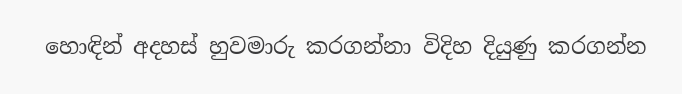හොඳින් අදහස් හුවමාරු කරගන්නා විදිහ දියුණු කරගන්න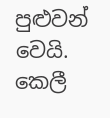පුළුවන් වෙයි. කෙලී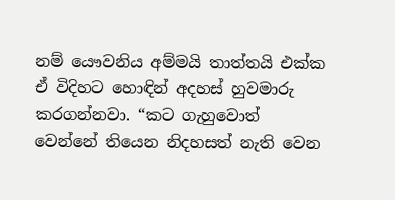නම් යෞවනිය අම්මයි තාත්තයි එක්ක ඒ විදිහට හොඳින් අදහස් හුවමාරු කරගන්නවා. “කට ගැහුවොත් වෙන්නේ තියෙන නිදහසත් නැති වෙන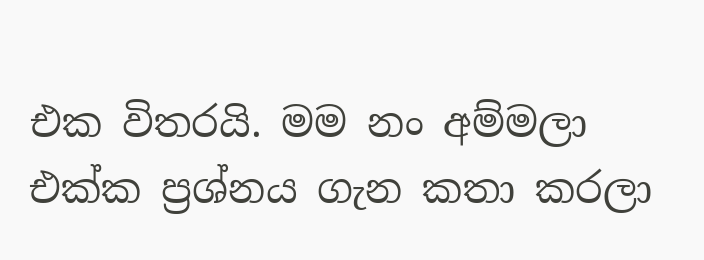එක විතරයි. මම නං අම්මලා එක්ක ප්‍රශ්නය ගැන කතා කරලා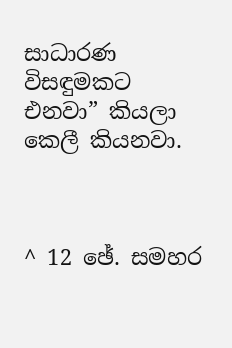සාධාරණ විසඳුමකට එනවා” කියලා කෙලී කියනවා.



^ 12 ඡේ. සමහර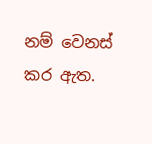නම් වෙනස් කර ඇත.